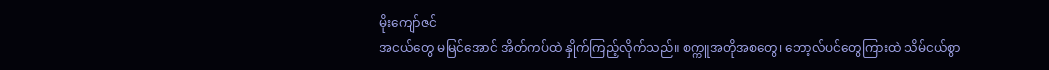မိုးကျော်ဇင်
အငယ်တွေ မမြင်အောင် အိတ်ကပ်ထဲ နှိုက်ကြည့်လိုက်သည်။ စက္ကူအတိုအစတွေ၊ ဘော့လ်ပင်တွေကြားထဲ သိမ်ငယ်စွာ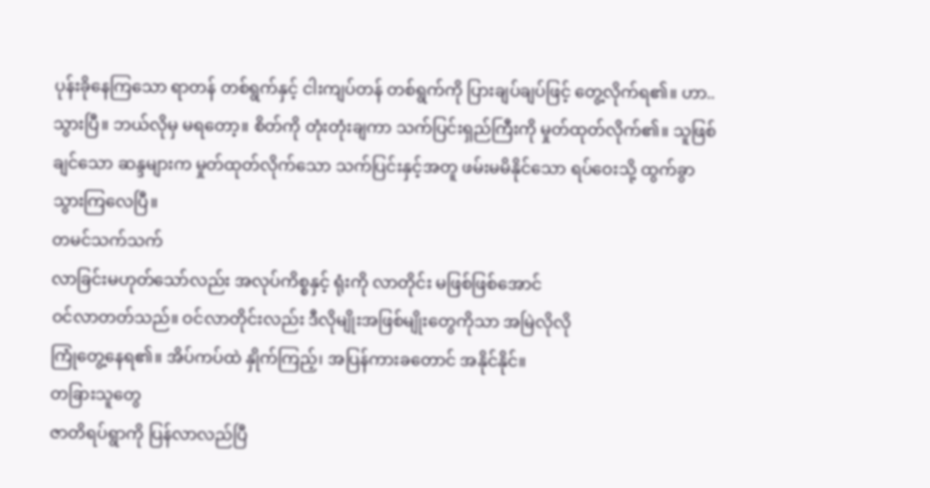ပုန်းခိုနေကြသော ရာတန် တစ်ရွက်နှင့် ငါးကျပ်တန် တစ်ရွက်ကို ပြားချပ်ချပ်ဖြင့် တွေ့လိုက်ရ၏။ ဟာ..သွားပြီ။ ဘယ်လိုမှ မရတော့။ စိတ်ကို တုံးတုံးချကာ သက်ပြင်းရှည်ကြီးကို မှုတ်ထုတ်လိုက်၏။ သူဖြစ်ချင်သော ဆန္ဒများက မှုတ်ထုတ်လိုက်သော သက်ပြင်းနှင့်အတူ ဖမ်းမမိနိုင်သော ရပ်ဝေးသို့ ထွက်ခွာသွားကြလေပြီ။
တမင်သက်သက်
လာခြင်းမဟုတ်သော်လည်း အလုပ်ကိစ္စနှင့် ရုံးကို လာတိုင်း မဖြစ်ဖြစ်အောင်
ဝင်လာတတ်သည်။ ဝင်လာတိုင်းလည်း ဒီလိုမျိုးအဖြစ်မျိုးတွေကိုသာ အမြဲလိုလို
ကြုံတွေ့နေရ၏။ အိပ်ကပ်ထဲ နှိုက်ကြည့်၊ အပြန်ကားခတောင် အနိုင်နိုင်။
တခြားသူတွေ
ဇာတိရပ်ရွာကို ပြန်လာလည်ပြီ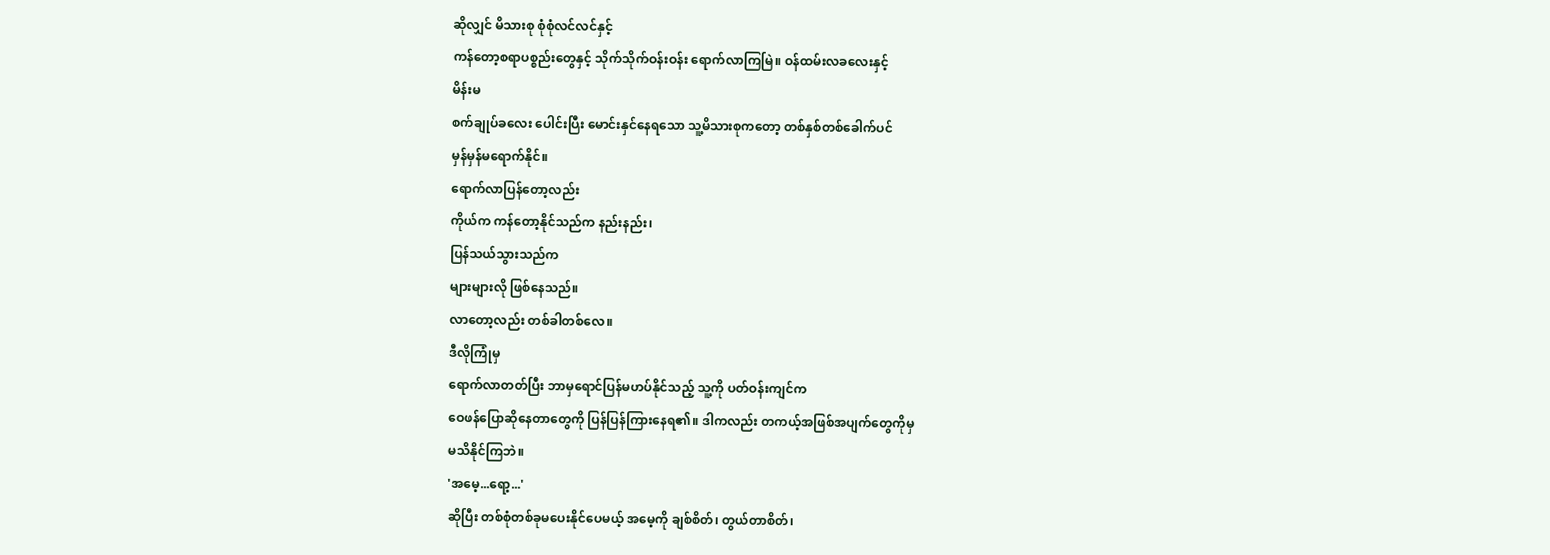ဆိုလျှင် မိသားစု စုံစုံလင်လင်နှင့်
ကန်တော့စရာပစ္စည်းတွေနှင့် သိုက်သိုက်ဝန်းဝန်း ရောက်လာကြမြဲ။ ဝန်ထမ်းလခလေးနှင့်
မိန်းမ
စက်ချုပ်ခလေး ပေါင်းပြီး မောင်းနှင်နေရသော သူ့မိသားစုကတော့ တစ်နှစ်တစ်ခေါက်ပင်
မှန်မှန်မရောက်နိုင်။
ရောက်လာပြန်တော့လည်း
ကိုယ်က ကန်တော့နိုင်သည်က နည်းနည်း၊
ပြန်သယ်သွားသည်က
များများလို ဖြစ်နေသည်။
လာတော့လည်း တစ်ခါတစ်လေ။
ဒီလိုကြုံမှ
ရောက်လာတတ်ပြီး ဘာမှရောင်ပြန်မဟပ်နိုင်သည့် သူ့ကို ပတ်ဝန်းကျင်က
ဝေဖန်ပြောဆိုနေတာတွေကို ပြန်ပြန်ကြားနေရ၏။ ဒါကလည်း တကယ့်အဖြစ်အပျက်တွေကိုမှ
မသိနိုင်ကြဘဲ။
'အမေ့...ရော့...'
ဆိုပြီး တစ်စုံတစ်ခုမပေးနိုင်ပေမယ့် အမေ့ကို ချစ်စိတ်၊ တွယ်တာစိတ်၊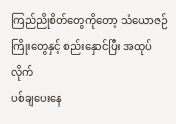ကြည်ညိုစိတ်တွေကိုတော့ သံယောဇဉ်ကြိုးတွေနှင့် စည်းနှောင်ပြီး အထုပ်လိုက်
ပစ်ချပေးနေ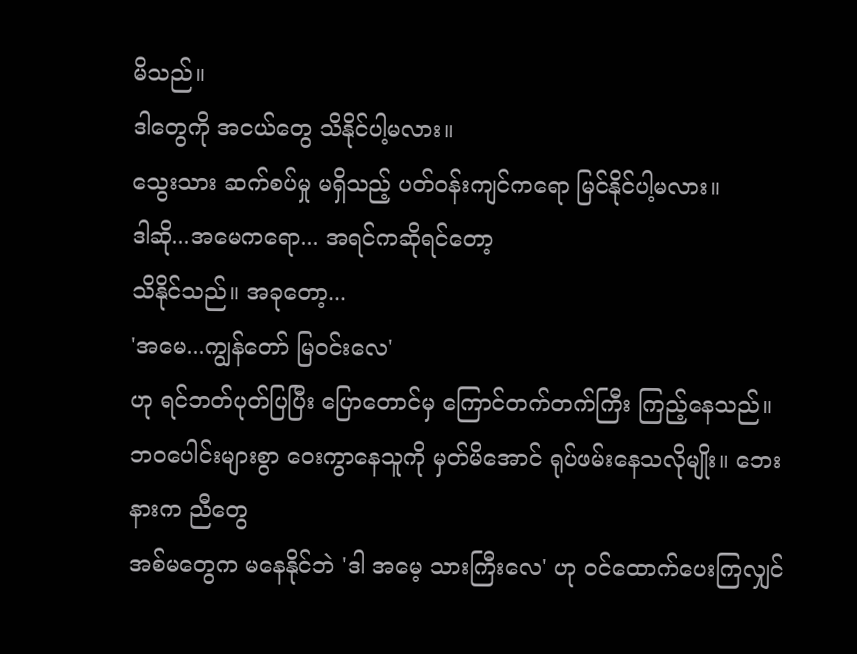မိသည်။
ဒါတွေကို အငယ်တွေ သိနိုင်ပါ့မလား။
သွေးသား ဆက်စပ်မှု မရှိသည့် ပတ်ဝန်းကျင်ကရော မြင်နိုင်ပါ့မလား။
ဒါဆို...အမေကရော... အရင်ကဆိုရင်တော့
သိနိုင်သည်။ အခုတော့...
'အမေ...ကျွန်တော် မြဝင်းလေ'
ဟု ရင်ဘတ်ပုတ်ပြပြီး ပြောတောင်မှ ကြောင်တက်တက်ကြီး ကြည့်နေသည်။
ဘဝပေါင်းများစွာ ဝေးကွာနေသူကို မှတ်မိအောင် ရုပ်ဖမ်းနေသလိုမျိုး။ ဘေးနားက ညီတွေ
အစ်မတွေက မနေနိုင်ဘဲ 'ဒါ အမေ့ သားကြီးလေ' ဟု ဝင်ထောက်ပေးကြလျှင်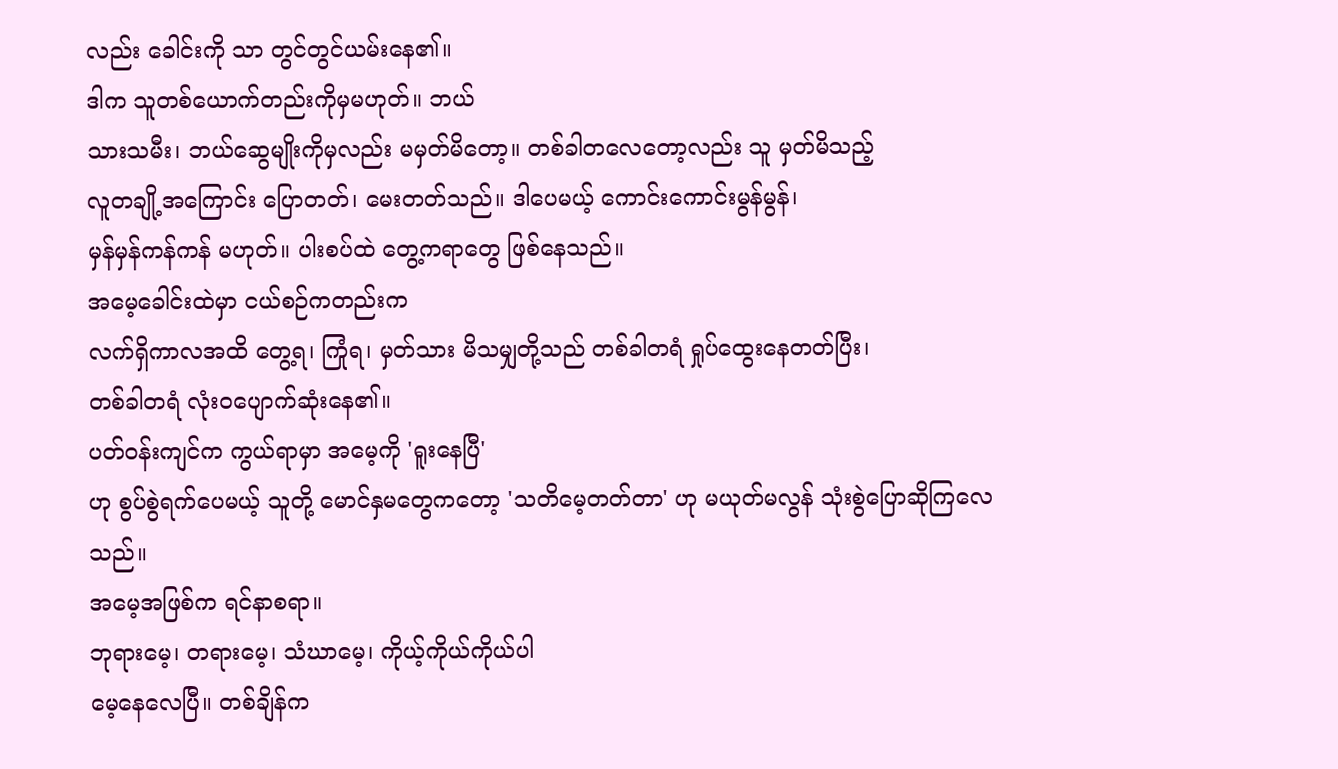လည်း ခေါင်းကို သာ တွင်တွင်ယမ်းနေ၏။
ဒါက သူတစ်ယောက်တည်းကိုမှမဟုတ်။ ဘယ်
သားသမီး၊ ဘယ်ဆွေမျိုးကိုမှလည်း မမှတ်မိတော့။ တစ်ခါတလေတော့လည်း သူ မှတ်မိသည့်
လူတချို့အကြောင်း ပြောတတ်၊ မေးတတ်သည်။ ဒါပေမယ့် ကောင်းကောင်းမွန်မွန်၊
မှန်မှန်ကန်ကန် မဟုတ်။ ပါးစပ်ထဲ တွေ့ကရာတွေ ဖြစ်နေသည်။
အမေ့ခေါင်းထဲမှာ ငယ်စဉ်ကတည်းက
လက်ရှိကာလအထိ တွေ့ရ၊ ကြုံရ၊ မှတ်သား မိသမျှတို့သည် တစ်ခါတရံ ရှုပ်ထွေးနေတတ်ပြီး၊
တစ်ခါတရံ လုံးဝပျောက်ဆုံးနေ၏။
ပတ်ဝန်းကျင်က ကွယ်ရာမှာ အမေ့ကို 'ရူးနေပြီ'
ဟု စွပ်စွဲရက်ပေမယ့် သူတို့ မောင်နှမတွေကတော့ 'သတိမေ့တတ်တာ' ဟု မယုတ်မလွန် သုံးစွဲပြောဆိုကြလေသည်။
အမေ့အဖြစ်က ရင်နာစရာ။
ဘုရားမေ့၊ တရားမေ့၊ သံဃာမေ့၊ ကိုယ့်ကိုယ်ကိုယ်ပါ
မေ့နေလေပြီ။ တစ်ချိန်က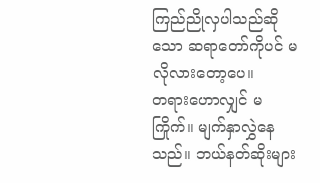ကြည်ညိုလှပါသည်ဆိုသော ဆရာတော်ကိုပင် မလိုလားတော့ပေ။
တရားဟောလျှင် မကြိုက်။ မျက်နှာလွှဲနေသည်။ ဘယ်နတ်ဆိုးများ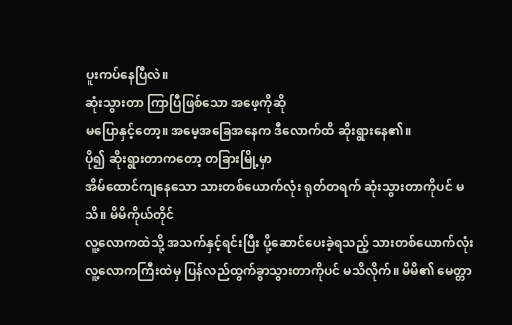ပူးကပ်နေပြီလဲ။
ဆုံးသွားတာ ကြာပြီဖြစ်သော အဖေ့ကိုဆို
မပြောနှင့်တော့။ အမေ့အခြေအနေက ဒီလောက်ထိ ဆိုးရွားနေ၏။
ပို၍ ဆိုးရွားတာကတော့ တခြားမြို့မှာ
အိမ်ထောင်ကျနေသော သားတစ်ယောက်လုံး ရုတ်တရက် ဆုံးသွားတာကိုပင် မသိ။ မိမိကိုယ်တိုင်
လူ့လောကထဲသို့ အသက်နှင့်ရင်းပြီး ပို့ဆောင်ပေးခဲ့ရသည့် သားတစ်ယောက်လုံး
လူ့လောကကြီးထဲမှ ပြန်လည်ထွက်ခွာသွားတာကိုပင် မသိလိုက်။ မိမိ၏ မေတ္တာ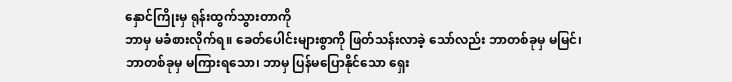နှောင်ကြိုးမှ ရုန်းထွက်သွားတာကို
ဘာမှ မခံစားလိုက်ရ။ ခေတ်ပေါင်းများစွာကို ဖြတ်သန်းလာခဲ့ သော်လည်း ဘာတစ်ခုမှ မမြင်၊
ဘာတစ်ခုမှ မကြားရသော၊ ဘာမှ ပြန်မပြောနိုင်သော ရှေး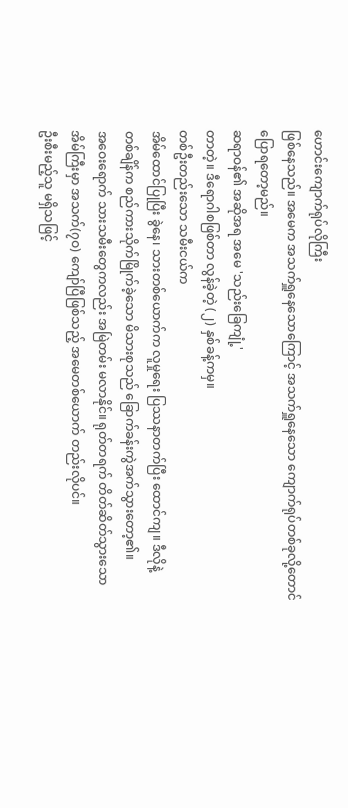ဟောင်းကျောက်ရုပ်လိုကြီး
ဖြစ်နေသည်။ အမေက အသက်ရှူနေသောကြောင့် အသက်ရှူနေသော ကျောက်ရုပ်တစ်ခုလို့တောင်
ပြောရတော့မည်။
ဆရာဝန်၏ အဆိုအရ အမေ 'သည်းခြေကျုံ့'
တာတဲ့။ ဒီရောဂါစဖြစ်တာ လွန်ခဲ့တဲ့ (၂) နှစ်ခန့်ကမှ။
တစ်ဦးတည်းသော သမီးငယ်က
အိမ်ထောင်ပြုပြီး ခွဲနေ၊ သားတစ်ယောက်က လူမှုရေး ပြဿနာတက်ပြီး ထောင်ကျ။ ဒီလိုနဲ့
တစ်ချိန်က စည်ကားသိုက်မြိုက်ခဲ့သော မိသားစုသည် ခြောက်ခန်းကွဲအက်သွားတော့၏။
အဝေးရောက် သားသမီးတွေကလည်း အမြဲတမ်း မလာနိုင်။ ရုတ်တရက် တိတ်ဆိတ်သွားသော
အိမ်ကြီးမှာ အသက်(၇ဝ) ကျော်ပြီဖြစ်သည့် အမေတစ်ယောက် တည်းလိုပင်။
ဦးစီးမည့်သူ မရှိသဖြင့်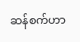ဆန်စက်ဟာ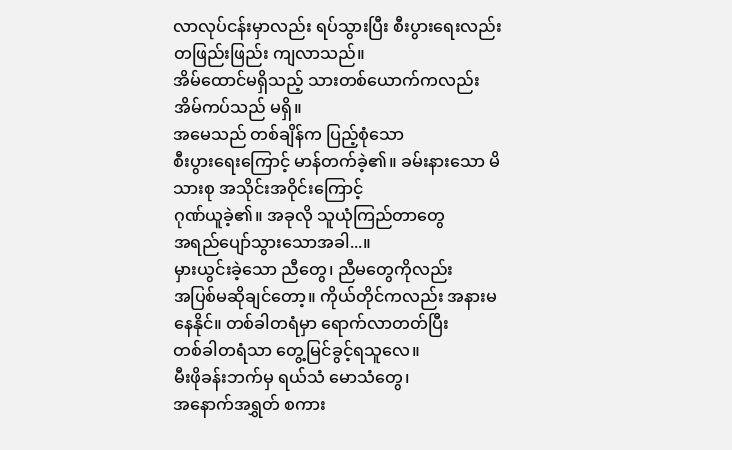လာလုပ်ငန်းမှာလည်း ရပ်သွားပြီး စီးပွားရေးလည်း တဖြည်းဖြည်း ကျလာသည်။
အိမ်ထောင်မရှိသည့် သားတစ်ယောက်ကလည်း အိမ်ကပ်သည် မရှိ။
အမေသည် တစ်ချိန်က ပြည့်စုံသော
စီးပွားရေးကြောင့် မာန်တက်ခဲ့၏။ ခမ်းနားသော မိသားစု အသိုင်းအဝိုင်းကြောင့်
ဂုဏ်ယူခဲ့၏။ အခုလို သူယုံကြည်တာတွေ
အရည်ပျော်သွားသောအခါ...။
မှားယွင်းခဲ့သော ညီတွေ၊ ညီမတွေကိုလည်း
အပြစ်မဆိုချင်တော့။ ကိုယ်တိုင်ကလည်း အနားမနေနိုင်။ တစ်ခါတရံမှာ ရောက်လာတတ်ပြီး
တစ်ခါတရံသာ တွေ့မြင်ခွင့်ရသူလေ။
မီးဖိုခန်းဘက်မှ ရယ်သံ မောသံတွေ၊
အနောက်အရွှတ် စကား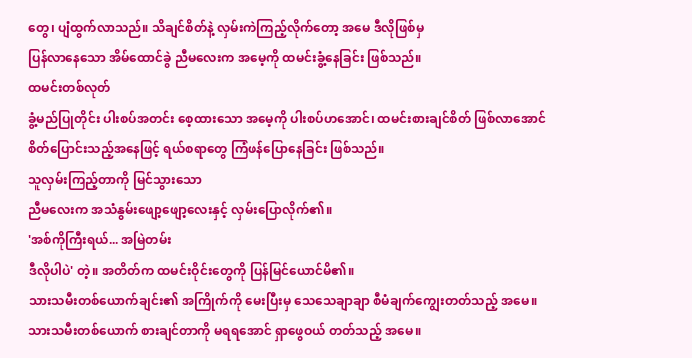တွေ၊ ပျံထွက်လာသည်။ သိချင်စိတ်နဲ့ လှမ်းကဲကြည့်လိုက်တော့ အမေ ဒီလိုဖြစ်မှ
ပြန်လာနေသော အိမ်ထောင်ခွဲ ညီမလေးက အမေ့ကို ထမင်းခွံ့နေခြင်း ဖြစ်သည်။
ထမင်းတစ်လုတ်
ခွံ့မည်ပြုတိုင်း ပါးစပ်အတင်း စေ့ထားသော အမေ့ကို ပါးစပ်ဟအောင်၊ ထမင်းစားချင်စိတ် ဖြစ်လာအောင်
စိတ်ပြောင်းသည့်အနေဖြင့် ရယ်စရာတွေ ကြံဖန်ပြောနေခြင်း ဖြစ်သည်။
သူလှမ်းကြည့်တာကို မြင်သွားသော
ညီမလေးက အသံနွမ်းဖျော့ဖျော့လေးနှင့် လှမ်းပြောလိုက်၏။
'အစ်ကိုကြီးရယ်... အမြဲတမ်း
ဒီလိုပါပဲ' တဲ့။ အတိတ်က ထမင်းဝိုင်းတွေကို ပြန်မြင်ယောင်မိ၏။
သားသမီးတစ်ယောက်ချင်း၏ အကြိုက်ကို မေးပြီးမှ သေသေချာချာ စီမံချက်ကျွေးတတ်သည့် အမေ။
သားသမီးတစ်ယောက် စားချင်တာကို မရရအောင် ရှာဖွေဝယ် တတ်သည့် အမေ။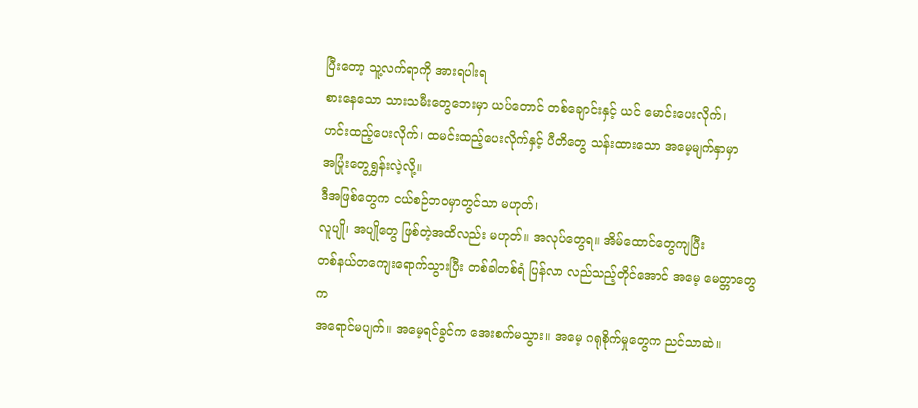ပြီးတော့ သူ့လက်ရာကို အားရပါးရ
စားနေသော သားသမီးတွေဘေးမှာ ယပ်တောင် တစ်ချောင်းနှင့် ယင် မောင်းပေးလိုက်၊
ဟင်းထည့်ပေးလိုက်၊ ထမင်းထည့်ပေးလိုက်နှင့် ပီတိတွေ သန်းထားသော အမေ့မျက်နှာမှာ
အပြုံးတွေရွှန်းလဲ့လို့။
ဒီအဖြစ်တွေက ငယ်စဉ်ဘဝမှာတွင်သာ မဟုတ်၊
လူပျို၊ အပျိုတွေ ဖြစ်တဲ့အထိလည်း မဟုတ်။ အလုပ်တွေရ။ အိမ်ထောင်တွေကျပြီး
တစ်နယ်တကျေးရောက်သွားပြီး တစ်ခါတစ်ရံ ပြန်လာ လည်သည့်တိုင်အောင် အမေ့ မေတ္တာတွေက
အရောင်မပျက်။ အမေ့ရင်ခွင်က အေးစက်မသွား။ အမေ့ ဂရုစိုက်မှုတွေက ညင်သာဆဲ။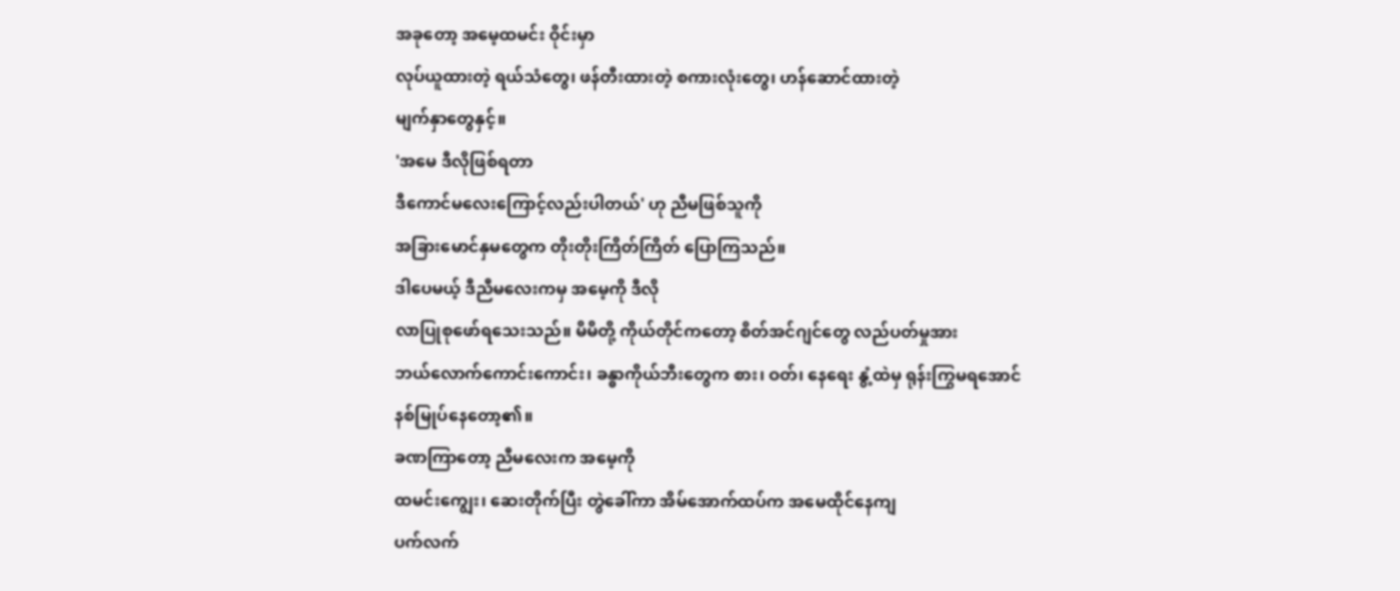အခုတော့ အမေ့ထမင်း ဝိုင်းမှာ
လုပ်ယူထားတဲ့ ရယ်သံတွေ၊ ဖန်တီးထားတဲ့ စကားလုံးတွေ၊ ဟန်ဆောင်ထားတဲ့
မျက်နှာတွေနှင့်။
'အမေ ဒီလိုဖြစ်ရတာ
ဒီကောင်မလေးကြောင့်လည်းပါတယ်' ဟု ညီမဖြစ်သူကို
အခြားမောင်နှမတွေက တိုးတိုးကြိတ်ကြိတ် ပြောကြသည်။
ဒါပေမယ့် ဒီညီမလေးကမှ အမေ့ကို ဒီလို
လာပြုစုဖော်ရသေးသည်။ မိမိတို့ ကိုယ်တိုင်ကတော့ စိတ်အင်ဂျင်တွေ လည်ပတ်မှုအား
ဘယ်လောက်ကောင်းကောင်း၊ ခန္ဓာကိုယ်ဘီးတွေက စား၊ ဝတ်၊ နေရေး နွံ့ထဲမှ ရုန်းကြွမရအောင်
နစ်မြုပ်နေတော့၏။
ခဏကြာတော့ ညီမလေးက အမေ့ကို
ထမင်းကျွေး၊ ဆေးတိုက်ပြီး တွဲခေါ်ကာ အိမ်အောက်ထပ်က အမေထိုင်နေကျ
ပက်လက်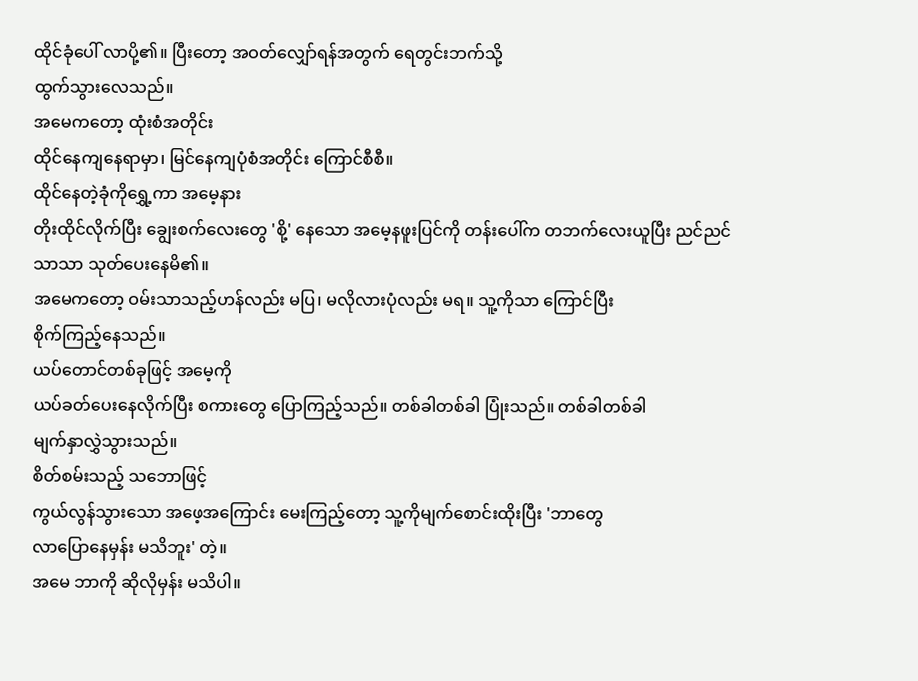ထိုင်ခုံပေါ် လာပို့၏။ ပြီးတော့ အဝတ်လျှော်ရန်အတွက် ရေတွင်းဘက်သို့
ထွက်သွားလေသည်။
အမေကတော့ ထုံးစံအတိုင်း
ထိုင်နေကျနေရာမှာ၊ မြင်နေကျပုံစံအတိုင်း ကြောင်စီစီ။
ထိုင်နေတဲ့ခုံကိုရွှေ့ကာ အမေ့နား
တိုးထိုင်လိုက်ပြီး ချွေးစက်လေးတွေ 'စို့' နေသော အမေ့နဖူးပြင်ကို တန်းပေါ်က တဘက်လေးယူပြီး ညင်ညင်သာသာ သုတ်ပေးနေမိ၏။
အမေကတော့ ဝမ်းသာသည့်ဟန်လည်း မပြ၊ မလိုလားပုံလည်း မရ။ သူ့ကိုသာ ကြောင်ပြီး
စိုက်ကြည့်နေသည်။
ယပ်တောင်တစ်ခုဖြင့် အမေ့ကို
ယပ်ခတ်ပေးနေလိုက်ပြီး စကားတွေ ပြောကြည့်သည်။ တစ်ခါတစ်ခါ ပြုံးသည်။ တစ်ခါတစ်ခါ
မျက်နှာလွှဲသွားသည်။
စိတ်စမ်းသည့် သဘောဖြင့်
ကွယ်လွန်သွားသော အဖေ့အကြောင်း မေးကြည့်တော့ သူ့ကိုမျက်စောင်းထိုးပြီး 'ဘာတွေ
လာပြောနေမှန်း မသိဘူး' တဲ့။
အမေ ဘာကို ဆိုလိုမှန်း မသိပါ။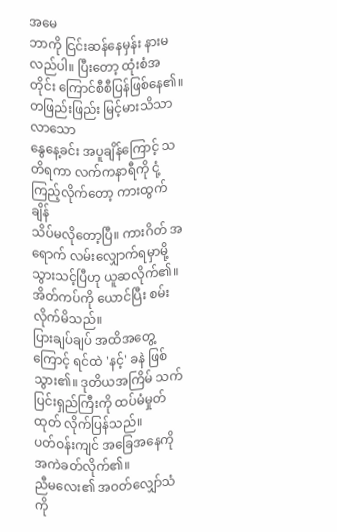အမေ
ဘာကို ငြင်းဆန်နေမှန်း နားမလည်ပါ။ ပြီးတော့ ထုံးစံအတိုင်း ကြောင်စီစီပြန်ဖြစ်နေ၏။
တဖြည်းဖြည်း မြင့်မားသိသာလာသော
နွေနေ့ခင်း အပူချိန်ကြောင့် သတိရကာ လက်ကနာရီကို ငုံ့ကြည့်လိုက်တော့ ကားထွက်ချိန်
သိပ်မလိုတော့ပြီ။ ကားဂိတ် အရောက် လမ်းလျှောက်ရမှာမို့ သွားသင့်ပြီဟု ယူဆလိုက်၏။
အိတ်ကပ်ကို ယောင်ပြီး စမ်းလိုက်မိသည်။
ပြားချပ်ချပ် အထိအတွေ့ကြောင့် ရင်ထဲ 'နင့်' ခနဲ ဖြစ်သွား၏။ ဒုတိယအကြိမ် သက်ပြင်းရှည်ကြီးကို ထပ်မံမှုတ်ထုတ် လိုက်ပြန်သည်။
ပတ်ဝန်းကျင် အခြေအနေကို အကဲခတ်လိုက်၏။
ညီမလေး၏ အဝတ်လျှော်သံကို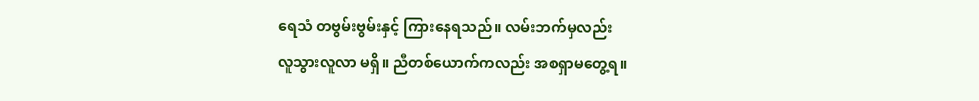ရေသံ တဗွမ်းဗွမ်းနှင့် ကြားနေရသည်။ လမ်းဘက်မှလည်း
လူသွားလူလာ မရှိ။ ညီတစ်ယောက်ကလည်း အစရှာမတွေ့ရ။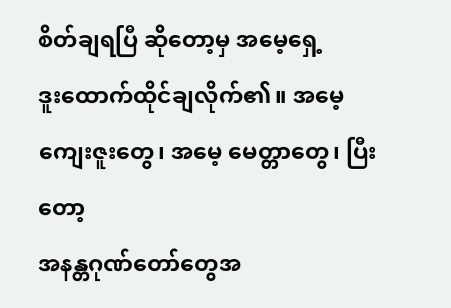စိတ်ချရပြီ ဆိုတော့မှ အမေ့ရှေ့
ဒူးထောက်ထိုင်ချလိုက်၏။ အမေ့ ကျေးဇူးတွေ၊ အမေ့ မေတ္တာတွေ၊ ပြီးတော့
အနန္တဂုဏ်တော်တွေအ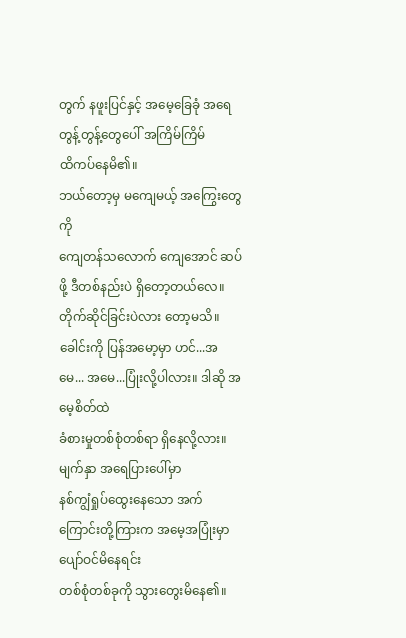တွက် နဖူးပြင်နှင့် အမေ့ခြေခုံ အရေတွန့်တွန့်တွေပေါ် အကြိမ်ကြိမ်
ထိကပ်နေမိ၏။
ဘယ်တော့မှ မကျေမယ့် အကြွေးတွေကို
ကျေတန်သလောက် ကျေအောင် ဆပ်ဖို့ ဒီတစ်နည်းပဲ ရှိတော့တယ်လေ။
တိုက်ဆိုင်ခြင်းပဲလား တော့မသိ။
ခေါင်းကို ပြန်အမော့မှာ ဟင်...အမေ... အမေ...ပြုံးလို့ပါလား။ ဒါဆို အမေ့စိတ်ထဲ
ခံစားမှုတစ်စုံတစ်ရာ ရှိနေလို့လား။
မျက်နှာ အရေပြားပေါ်မှာ
နစ်ကျွံရှုပ်ထွေးနေသော အက်ကြောင်းတို့ကြားက အမေ့အပြုံးမှာ ပျော်ဝင်မိနေရင်း
တစ်စုံတစ်ခုကို သွားတွေးမိနေ၏။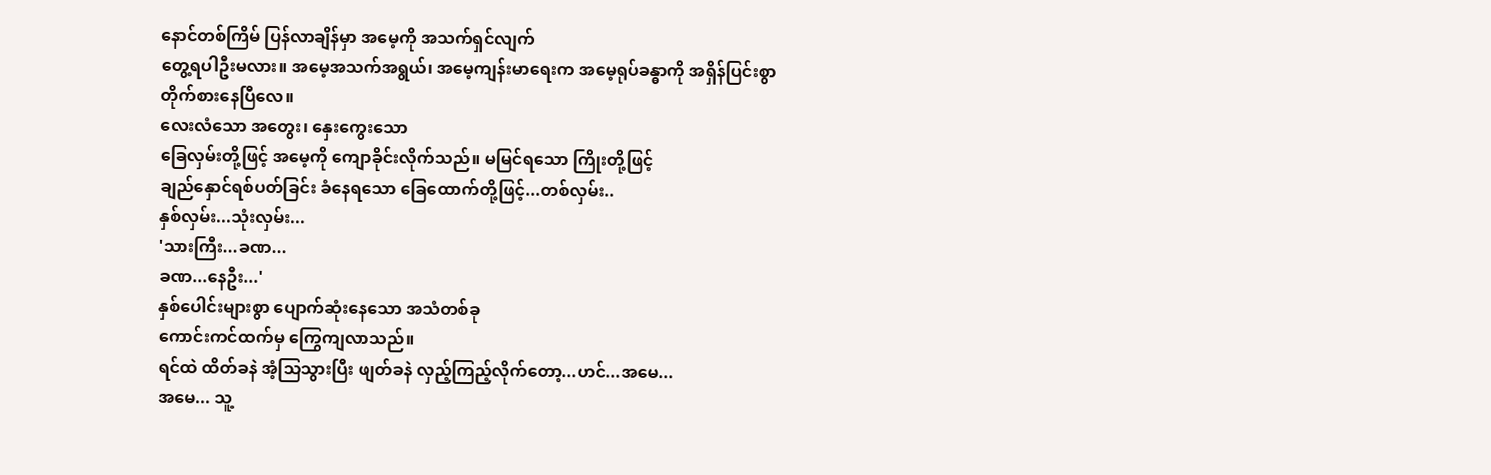နောင်တစ်ကြိမ် ပြန်လာချိန်မှာ အမေ့ကို အသက်ရှင်လျက်
တွေ့ရပါဦးမလား။ အမေ့အသက်အရွယ်၊ အမေ့ကျန်းမာရေးက အမေ့ရုပ်ခန္ဓာကို အရှိန်ပြင်းစွာ
တိုက်စားနေပြီလေ။
လေးလံသော အတွေး၊ နှေးကွေးသော
ခြေလှမ်းတို့ဖြင့် အမေ့ကို ကျောခိုင်းလိုက်သည်။ မမြင်ရသော ကြိုးတို့ဖြင့်
ချည်နှောင်ရစ်ပတ်ခြင်း ခံနေရသော ခြေထောက်တို့ဖြင့်...တစ်လှမ်း..
နှစ်လှမ်း...သုံးလှမ်း...
'သားကြီး...ခဏ...
ခဏ...နေဦး...'
နှစ်ပေါင်းများစွာ ပျောက်ဆုံးနေသော အသံတစ်ခု
ကောင်းကင်ထက်မှ ကြွေကျလာသည်။
ရင်ထဲ ထိတ်ခနဲ အံ့သြသွားပြီး ဖျတ်ခနဲ လှည့်ကြည့်လိုက်တော့...ဟင်...အမေ...
အမေ... သူ့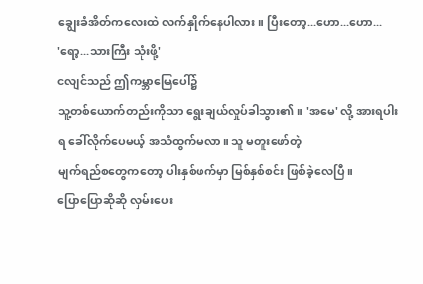ချွေးခံအိတ်ကလေးထဲ လက်နှိုက်နေပါလား။ ပြီးတော့...ဟော...ဟော...
'ရော့...သားကြီး သုံးဖို့'
ငလျင်သည် ဤကမ္ဘာမြေပေါ်၌
သူ့တစ်ယောက်တည်းကိုသာ ရွေးချယ်လှုပ်ခါသွား၏။ 'အမေ' လို့ အားရပါးရ ခေါ်လိုက်ပေမယ့် အသံထွက်မလာ။ သူ မတူးဖော်တဲ့
မျက်ရည်စတွေကတော့ ပါးနှစ်ဖက်မှာ မြစ်နှစ်စင်း ဖြစ်ခဲ့လေပြီ။
ပြောပြောဆိုဆို လှမ်းပေး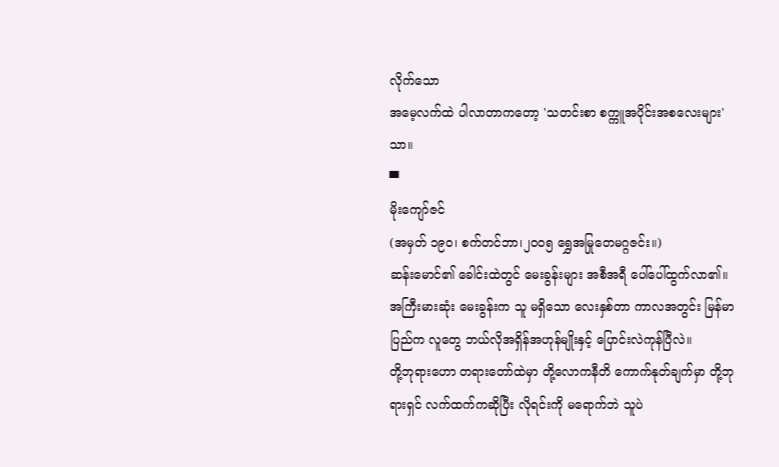လိုက်သော
အမေ့လက်ထဲ ပါလာတာကတော့ 'သတင်းစာ စက္ကူအပိုင်းအစလေးများ' သာ။
▀
မိုးကျော်ဇင်
(အမှတ် ၁၉၀၊ စက်တင်ဘာ၊၂၀၀၅ ရွှေအမြုတေမဂ္ဂဇင်း။)
ဆန်းမောင်၏ ခေါင်းထဲတွင် မေးခွန်းများ အစီအရီ ပေါ်ပေါ်ထွက်လာ၏။ အကြီးမားဆုံး မေးခွန်းက သူ မရှိသော လေးနှစ်တာ ကာလအတွင်း မြန်မာပြည်က လူတွေ ဘယ်လိုအရှိန်အဟုန်မျိုးနှင့် ပြောင်းလဲကုန်ပြီလဲ။
တို့ဘုရားဟော တရားတော်ထဲမှာ တို့လောကနီတိ ကောက်နုတ်ချက်မှာ တို့ဘုရားရှင် လက်ထက်ကဆိုပြီး လိုရင်းကို မရောက်ဘဲ သူပဲ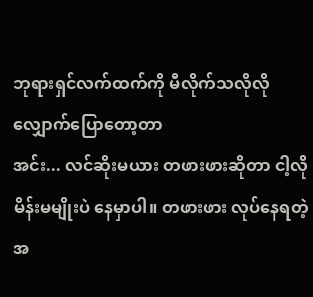ဘုရားရှင်လက်ထက်ကို မီလိုက်သလိုလို လျှောက်ပြောတော့တာ
အင်း... လင်ဆိုးမယား တဖားဖားဆိုတာ ငါ့လို မိန်းမမျိုးပဲ နေမှာပါ။ တဖားဖား လုပ်နေရတဲ့အ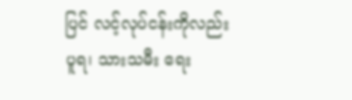ပြင် လင့်လုပ်ငန်းကိုလည်း ပူရ၊ သားသမီး ရေး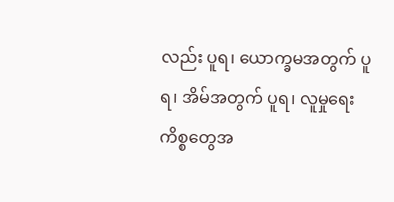လည်း ပူရ၊ ယောက္ခမအတွက် ပူရ၊ အိမ်အတွက် ပူရ၊ လူမှုရေးကိစ္စတွေအ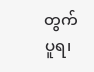တွက် ပူရ၊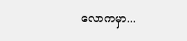လောကမှာ...